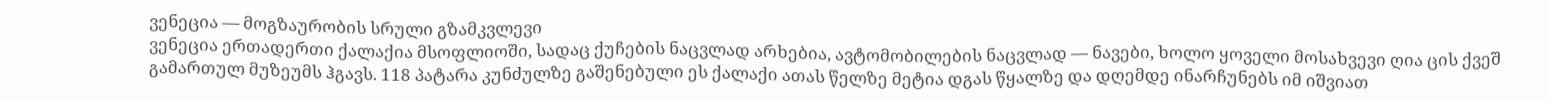ვენეცია — მოგზაურობის სრული გზამკვლევი
ვენეცია ერთადერთი ქალაქია მსოფლიოში, სადაც ქუჩების ნაცვლად არხებია, ავტომობილების ნაცვლად — ნავები, ხოლო ყოველი მოსახვევი ღია ცის ქვეშ გამართულ მუზეუმს ჰგავს. 118 პატარა კუნძულზე გაშენებული ეს ქალაქი ათას წელზე მეტია დგას წყალზე და დღემდე ინარჩუნებს იმ იშვიათ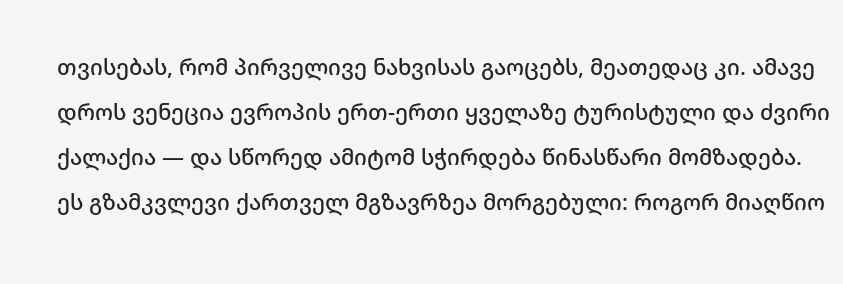თვისებას, რომ პირველივე ნახვისას გაოცებს, მეათედაც კი. ამავე დროს ვენეცია ევროპის ერთ-ერთი ყველაზე ტურისტული და ძვირი ქალაქია — და სწორედ ამიტომ სჭირდება წინასწარი მომზადება.
ეს გზამკვლევი ქართველ მგზავრზეა მორგებული: როგორ მიაღწიო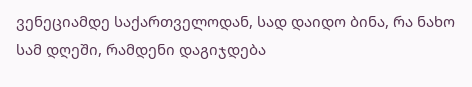ვენეციამდე საქართველოდან, სად დაიდო ბინა, რა ნახო სამ დღეში, რამდენი დაგიჯდება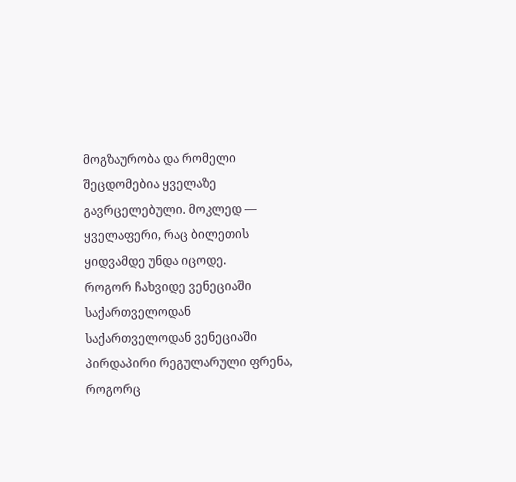მოგზაურობა და რომელი შეცდომებია ყველაზე გავრცელებული. მოკლედ — ყველაფერი, რაც ბილეთის ყიდვამდე უნდა იცოდე.
როგორ ჩახვიდე ვენეციაში საქართველოდან
საქართველოდან ვენეციაში პირდაპირი რეგულარული ფრენა, როგორც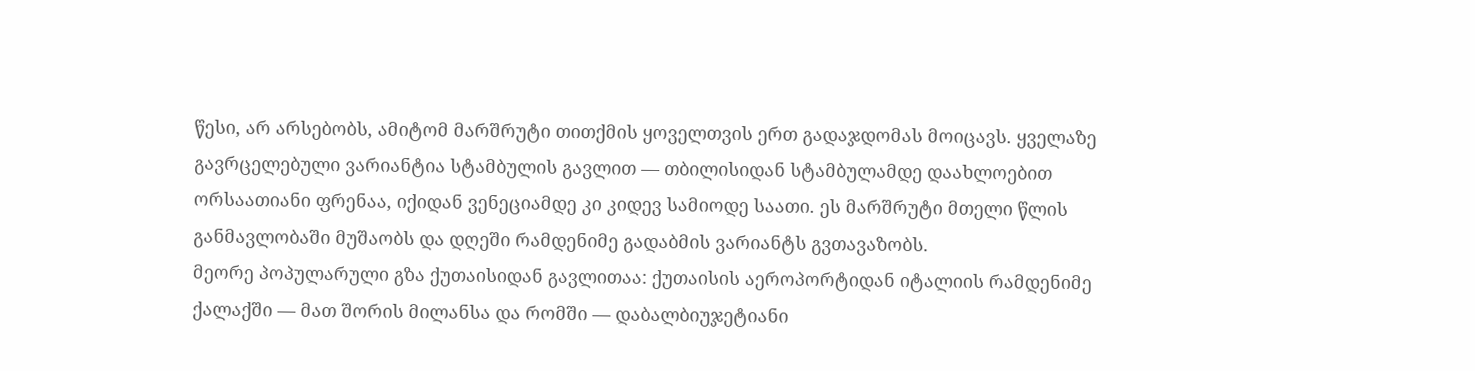წესი, არ არსებობს, ამიტომ მარშრუტი თითქმის ყოველთვის ერთ გადაჯდომას მოიცავს. ყველაზე გავრცელებული ვარიანტია სტამბულის გავლით — თბილისიდან სტამბულამდე დაახლოებით ორსაათიანი ფრენაა, იქიდან ვენეციამდე კი კიდევ სამიოდე საათი. ეს მარშრუტი მთელი წლის განმავლობაში მუშაობს და დღეში რამდენიმე გადაბმის ვარიანტს გვთავაზობს.
მეორე პოპულარული გზა ქუთაისიდან გავლითაა: ქუთაისის აეროპორტიდან იტალიის რამდენიმე ქალაქში — მათ შორის მილანსა და რომში — დაბალბიუჯეტიანი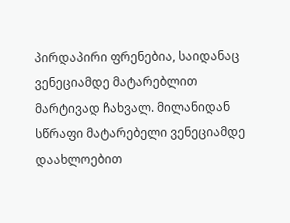პირდაპირი ფრენებია, საიდანაც ვენეციამდე მატარებლით მარტივად ჩახვალ. მილანიდან სწრაფი მატარებელი ვენეციამდე დაახლოებით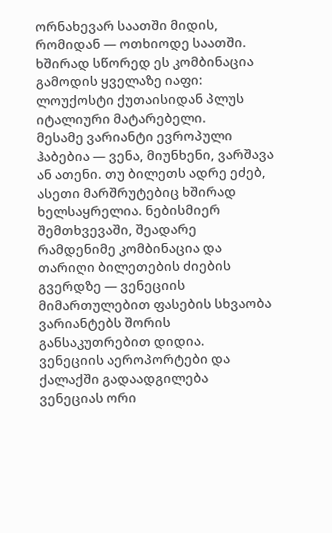ორნახევარ საათში მიდის, რომიდან — ოთხიოდე საათში. ხშირად სწორედ ეს კომბინაცია გამოდის ყველაზე იაფი: ლოუქოსტი ქუთაისიდან პლუს იტალიური მატარებელი.
მესამე ვარიანტი ევროპული ჰაბებია — ვენა, მიუნხენი, ვარშავა ან ათენი. თუ ბილეთს ადრე ეძებ, ასეთი მარშრუტებიც ხშირად ხელსაყრელია. ნებისმიერ შემთხვევაში, შეადარე რამდენიმე კომბინაცია და თარიღი ბილეთების ძიების გვერდზე — ვენეციის მიმართულებით ფასების სხვაობა ვარიანტებს შორის განსაკუთრებით დიდია.
ვენეციის აეროპორტები და ქალაქში გადაადგილება
ვენეციას ორი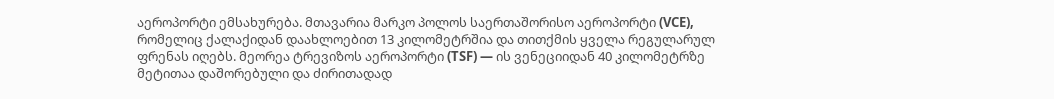აეროპორტი ემსახურება. მთავარია მარკო პოლოს საერთაშორისო აეროპორტი (VCE), რომელიც ქალაქიდან დაახლოებით 13 კილომეტრშია და თითქმის ყველა რეგულარულ ფრენას იღებს. მეორეა ტრევიზოს აეროპორტი (TSF) — ის ვენეციიდან 40 კილომეტრზე მეტითაა დაშორებული და ძირითადად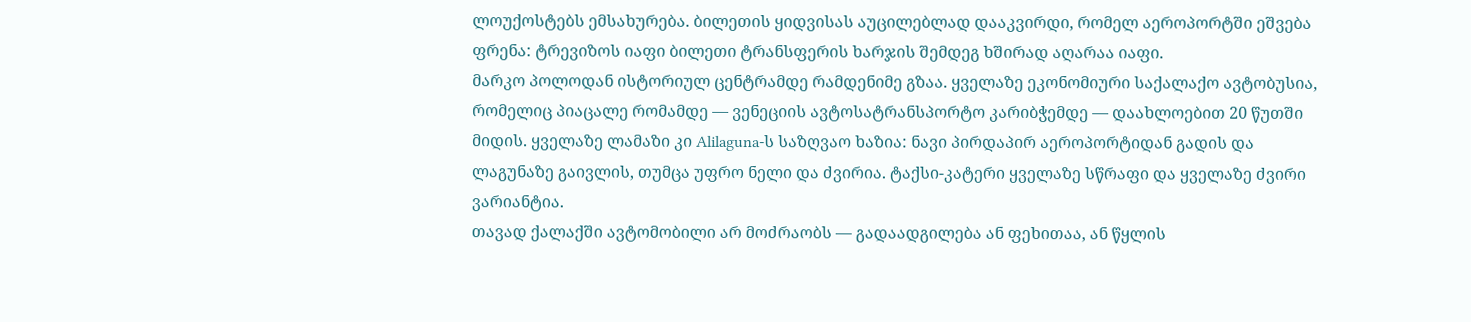ლოუქოსტებს ემსახურება. ბილეთის ყიდვისას აუცილებლად დააკვირდი, რომელ აეროპორტში ეშვება ფრენა: ტრევიზოს იაფი ბილეთი ტრანსფერის ხარჯის შემდეგ ხშირად აღარაა იაფი.
მარკო პოლოდან ისტორიულ ცენტრამდე რამდენიმე გზაა. ყველაზე ეკონომიური საქალაქო ავტობუსია, რომელიც პიაცალე რომამდე — ვენეციის ავტოსატრანსპორტო კარიბჭემდე — დაახლოებით 20 წუთში მიდის. ყველაზე ლამაზი კი Alilaguna-ს საზღვაო ხაზია: ნავი პირდაპირ აეროპორტიდან გადის და ლაგუნაზე გაივლის, თუმცა უფრო ნელი და ძვირია. ტაქსი-კატერი ყველაზე სწრაფი და ყველაზე ძვირი ვარიანტია.
თავად ქალაქში ავტომობილი არ მოძრაობს — გადაადგილება ან ფეხითაა, ან წყლის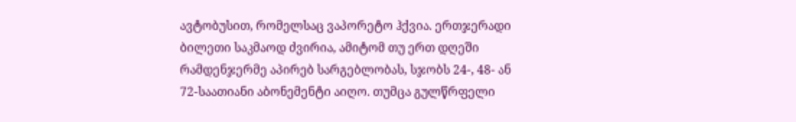ავტობუსით, რომელსაც ვაპორეტო ჰქვია. ერთჯერადი ბილეთი საკმაოდ ძვირია, ამიტომ თუ ერთ დღეში რამდენჯერმე აპირებ სარგებლობას, სჯობს 24-, 48- ან 72-საათიანი აბონემენტი აიღო. თუმცა გულწრფელი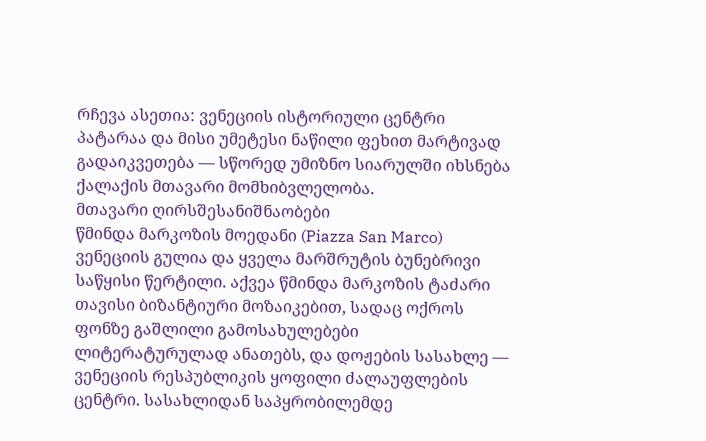რჩევა ასეთია: ვენეციის ისტორიული ცენტრი პატარაა და მისი უმეტესი ნაწილი ფეხით მარტივად გადაიკვეთება — სწორედ უმიზნო სიარულში იხსნება ქალაქის მთავარი მომხიბვლელობა.
მთავარი ღირსშესანიშნაობები
წმინდა მარკოზის მოედანი (Piazza San Marco) ვენეციის გულია და ყველა მარშრუტის ბუნებრივი საწყისი წერტილი. აქვეა წმინდა მარკოზის ტაძარი თავისი ბიზანტიური მოზაიკებით, სადაც ოქროს ფონზე გაშლილი გამოსახულებები ლიტერატურულად ანათებს, და დოჟების სასახლე — ვენეციის რესპუბლიკის ყოფილი ძალაუფლების ცენტრი. სასახლიდან საპყრობილემდე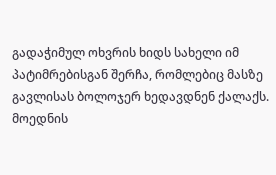გადაჭიმულ ოხვრის ხიდს სახელი იმ პატიმრებისგან შერჩა, რომლებიც მასზე გავლისას ბოლოჯერ ხედავდნენ ქალაქს.
მოედნის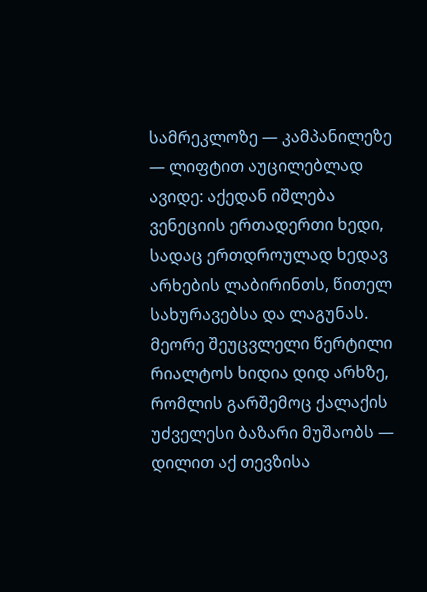სამრეკლოზე — კამპანილეზე — ლიფტით აუცილებლად ავიდე: აქედან იშლება ვენეციის ერთადერთი ხედი, სადაც ერთდროულად ხედავ არხების ლაბირინთს, წითელ სახურავებსა და ლაგუნას. მეორე შეუცვლელი წერტილი რიალტოს ხიდია დიდ არხზე, რომლის გარშემოც ქალაქის უძველესი ბაზარი მუშაობს — დილით აქ თევზისა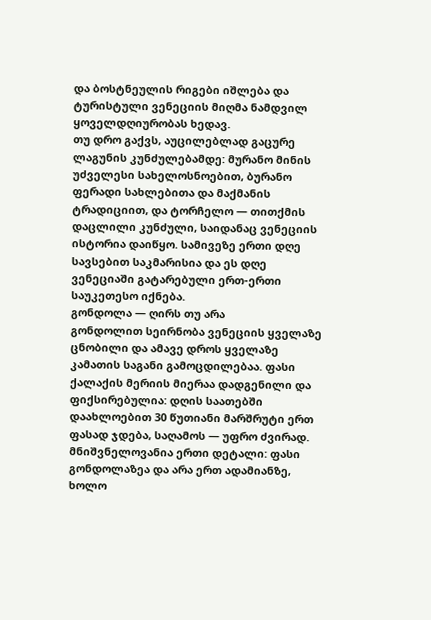და ბოსტნეულის რიგები იშლება და ტურისტული ვენეციის მიღმა ნამდვილ ყოველდღიურობას ხედავ.
თუ დრო გაქვს, აუცილებლად გაცურე ლაგუნის კუნძულებამდე: მურანო მინის უძველესი სახელოსნოებით, ბურანო ფერადი სახლებითა და მაქმანის ტრადიციით, და ტორჩელო — თითქმის დაცლილი კუნძული, საიდანაც ვენეციის ისტორია დაიწყო. სამივეზე ერთი დღე სავსებით საკმარისია და ეს დღე ვენეციაში გატარებული ერთ-ერთი საუკეთესო იქნება.
გონდოლა — ღირს თუ არა
გონდოლით სეირნობა ვენეციის ყველაზე ცნობილი და ამავე დროს ყველაზე კამათის საგანი გამოცდილებაა. ფასი ქალაქის მერიის მიერაა დადგენილი და ფიქსირებულია: დღის საათებში დაახლოებით 30 წუთიანი მარშრუტი ერთ ფასად ჯდება, საღამოს — უფრო ძვირად. მნიშვნელოვანია ერთი დეტალი: ფასი გონდოლაზეა და არა ერთ ადამიანზე, ხოლო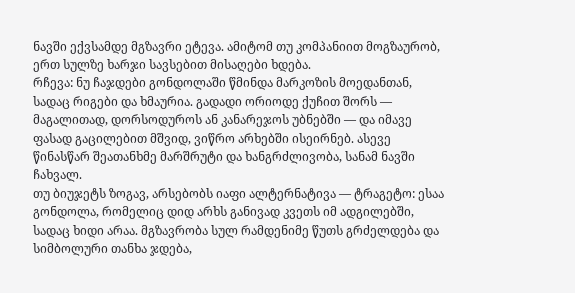ნავში ექვსამდე მგზავრი ეტევა. ამიტომ თუ კომპანიით მოგზაურობ, ერთ სულზე ხარჯი სავსებით მისაღები ხდება.
რჩევა: ნუ ჩაჯდები გონდოლაში წმინდა მარკოზის მოედანთან, სადაც რიგები და ხმაურია. გადადი ორიოდე ქუჩით შორს — მაგალითად, დორსოდუროს ან კანარეჯოს უბნებში — და იმავე ფასად გაცილებით მშვიდ, ვიწრო არხებში ისეირნებ. ასევე წინასწარ შეათანხმე მარშრუტი და ხანგრძლივობა, სანამ ნავში ჩახვალ.
თუ ბიუჯეტს ზოგავ, არსებობს იაფი ალტერნატივა — ტრაგეტო: ესაა გონდოლა, რომელიც დიდ არხს განივად კვეთს იმ ადგილებში, სადაც ხიდი არაა. მგზავრობა სულ რამდენიმე წუთს გრძელდება და სიმბოლური თანხა ჯდება,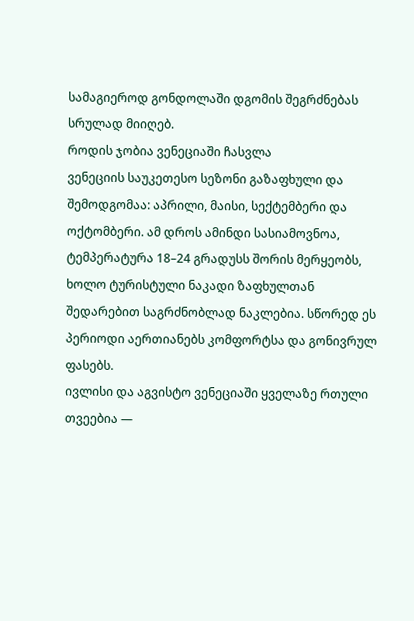სამაგიეროდ გონდოლაში დგომის შეგრძნებას სრულად მიიღებ.
როდის ჯობია ვენეციაში ჩასვლა
ვენეციის საუკეთესო სეზონი გაზაფხული და შემოდგომაა: აპრილი, მაისი, სექტემბერი და ოქტომბერი. ამ დროს ამინდი სასიამოვნოა, ტემპერატურა 18–24 გრადუსს შორის მერყეობს, ხოლო ტურისტული ნაკადი ზაფხულთან შედარებით საგრძნობლად ნაკლებია. სწორედ ეს პერიოდი აერთიანებს კომფორტსა და გონივრულ ფასებს.
ივლისი და აგვისტო ვენეციაში ყველაზე რთული თვეებია —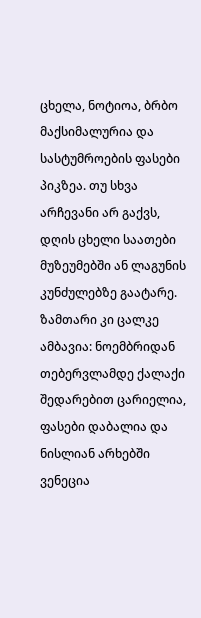ცხელა, ნოტიოა, ბრბო მაქსიმალურია და სასტუმროების ფასები პიკზეა. თუ სხვა არჩევანი არ გაქვს, დღის ცხელი საათები მუზეუმებში ან ლაგუნის კუნძულებზე გაატარე. ზამთარი კი ცალკე ამბავია: ნოემბრიდან თებერვლამდე ქალაქი შედარებით ცარიელია, ფასები დაბალია და ნისლიან არხებში ვენეცია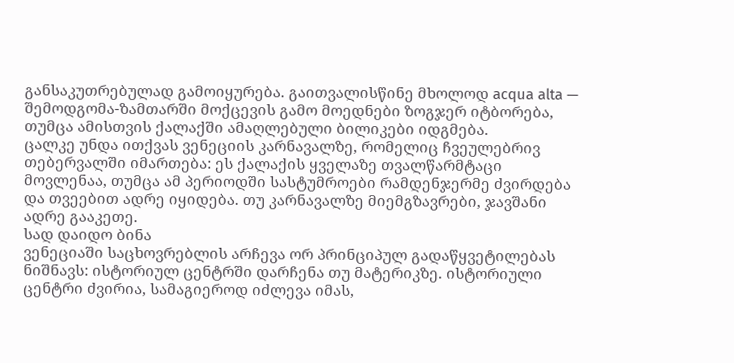განსაკუთრებულად გამოიყურება. გაითვალისწინე მხოლოდ acqua alta — შემოდგომა-ზამთარში მოქცევის გამო მოედნები ზოგჯერ იტბორება, თუმცა ამისთვის ქალაქში ამაღლებული ბილიკები იდგმება.
ცალკე უნდა ითქვას ვენეციის კარნავალზე, რომელიც ჩვეულებრივ თებერვალში იმართება: ეს ქალაქის ყველაზე თვალწარმტაცი მოვლენაა, თუმცა ამ პერიოდში სასტუმროები რამდენჯერმე ძვირდება და თვეებით ადრე იყიდება. თუ კარნავალზე მიემგზავრები, ჯავშანი ადრე გააკეთე.
სად დაიდო ბინა
ვენეციაში საცხოვრებლის არჩევა ორ პრინციპულ გადაწყვეტილებას ნიშნავს: ისტორიულ ცენტრში დარჩენა თუ მატერიკზე. ისტორიული ცენტრი ძვირია, სამაგიეროდ იძლევა იმას,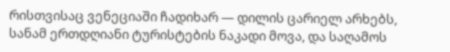რისთვისაც ვენეციაში ჩადიხარ — დილის ცარიელ არხებს, სანამ ერთდღიანი ტურისტების ნაკადი მოვა, და საღამოს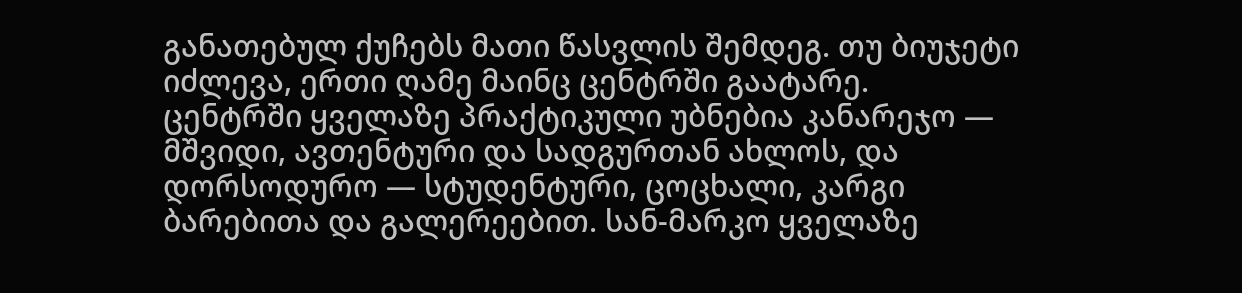განათებულ ქუჩებს მათი წასვლის შემდეგ. თუ ბიუჯეტი იძლევა, ერთი ღამე მაინც ცენტრში გაატარე.
ცენტრში ყველაზე პრაქტიკული უბნებია კანარეჯო — მშვიდი, ავთენტური და სადგურთან ახლოს, და დორსოდურო — სტუდენტური, ცოცხალი, კარგი ბარებითა და გალერეებით. სან-მარკო ყველაზე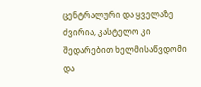ცენტრალური და ყველაზე ძვირია, კასტელო კი შედარებით ხელმისაწვდომი და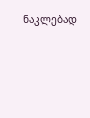ნაკლებად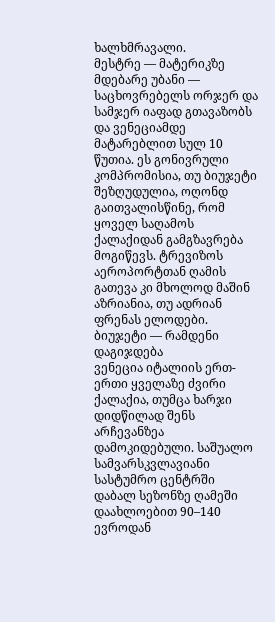ხალხმრავალი.
მესტრე — მატერიკზე მდებარე უბანი — საცხოვრებელს ორჯერ და სამჯერ იაფად გთავაზობს და ვენეციამდე მატარებლით სულ 10 წუთია. ეს გონივრული კომპრომისია, თუ ბიუჯეტი შეზღუდულია, ოღონდ გაითვალისწინე, რომ ყოველ საღამოს ქალაქიდან გამგზავრება მოგიწევს. ტრევიზოს აეროპორტთან ღამის გათევა კი მხოლოდ მაშინ აზრიანია, თუ ადრიან ფრენას ელოდები.
ბიუჯეტი — რამდენი დაგიჯდება
ვენეცია იტალიის ერთ-ერთი ყველაზე ძვირი ქალაქია, თუმცა ხარჯი დიდწილად შენს არჩევანზეა დამოკიდებული. საშუალო სამვარსკვლავიანი სასტუმრო ცენტრში დაბალ სეზონზე ღამეში დაახლოებით 90–140 ევროდან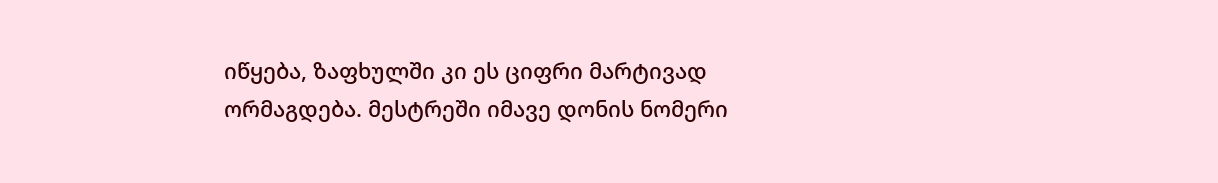იწყება, ზაფხულში კი ეს ციფრი მარტივად ორმაგდება. მესტრეში იმავე დონის ნომერი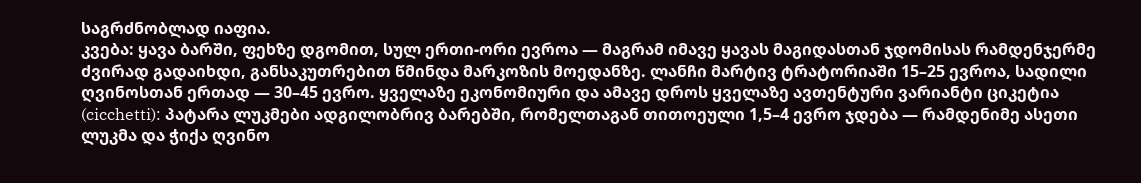საგრძნობლად იაფია.
კვება: ყავა ბარში, ფეხზე დგომით, სულ ერთი-ორი ევროა — მაგრამ იმავე ყავას მაგიდასთან ჯდომისას რამდენჯერმე ძვირად გადაიხდი, განსაკუთრებით წმინდა მარკოზის მოედანზე. ლანჩი მარტივ ტრატორიაში 15–25 ევროა, სადილი ღვინოსთან ერთად — 30–45 ევრო. ყველაზე ეკონომიური და ამავე დროს ყველაზე ავთენტური ვარიანტი ციკეტია (cicchetti): პატარა ლუკმები ადგილობრივ ბარებში, რომელთაგან თითოეული 1,5–4 ევრო ჯდება — რამდენიმე ასეთი ლუკმა და ჭიქა ღვინო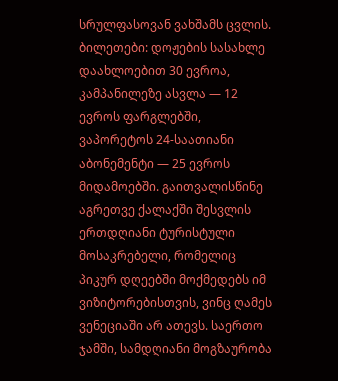სრულფასოვან ვახშამს ცვლის.
ბილეთები: დოჟების სასახლე დაახლოებით 30 ევროა, კამპანილეზე ასვლა — 12 ევროს ფარგლებში, ვაპორეტოს 24-საათიანი აბონემენტი — 25 ევროს მიდამოებში. გაითვალისწინე აგრეთვე ქალაქში შესვლის ერთდღიანი ტურისტული მოსაკრებელი, რომელიც პიკურ დღეებში მოქმედებს იმ ვიზიტორებისთვის, ვინც ღამეს ვენეციაში არ ათევს. საერთო ჯამში, სამდღიანი მოგზაურობა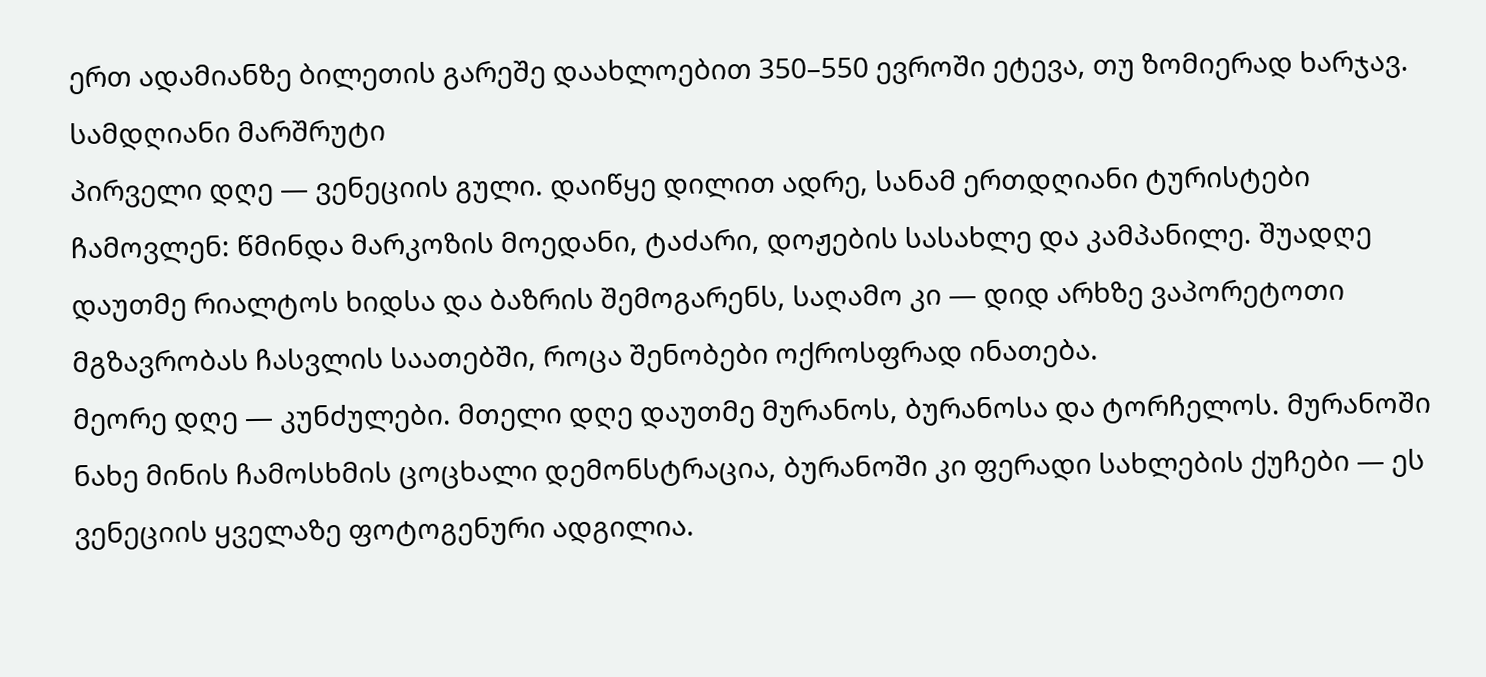ერთ ადამიანზე ბილეთის გარეშე დაახლოებით 350–550 ევროში ეტევა, თუ ზომიერად ხარჯავ.
სამდღიანი მარშრუტი
პირველი დღე — ვენეციის გული. დაიწყე დილით ადრე, სანამ ერთდღიანი ტურისტები ჩამოვლენ: წმინდა მარკოზის მოედანი, ტაძარი, დოჟების სასახლე და კამპანილე. შუადღე დაუთმე რიალტოს ხიდსა და ბაზრის შემოგარენს, საღამო კი — დიდ არხზე ვაპორეტოთი მგზავრობას ჩასვლის საათებში, როცა შენობები ოქროსფრად ინათება.
მეორე დღე — კუნძულები. მთელი დღე დაუთმე მურანოს, ბურანოსა და ტორჩელოს. მურანოში ნახე მინის ჩამოსხმის ცოცხალი დემონსტრაცია, ბურანოში კი ფერადი სახლების ქუჩები — ეს ვენეციის ყველაზე ფოტოგენური ადგილია.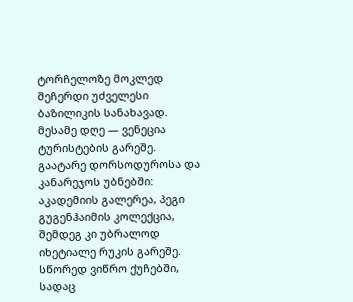ტორჩელოზე მოკლედ შეჩერდი უძველესი ბაზილიკის სანახავად.
მესამე დღე — ვენეცია ტურისტების გარეშე. გაატარე დორსოდუროსა და კანარეჯოს უბნებში: აკადემიის გალერეა, პეგი გუგენჰაიმის კოლექცია, შემდეგ კი უბრალოდ იხეტიალე რუკის გარეშე. სწორედ ვიწრო ქუჩებში, სადაც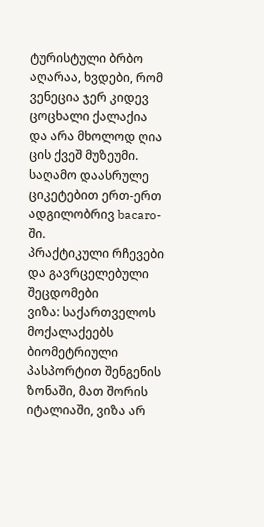ტურისტული ბრბო აღარაა, ხვდები, რომ ვენეცია ჯერ კიდევ ცოცხალი ქალაქია და არა მხოლოდ ღია ცის ქვეშ მუზეუმი. საღამო დაასრულე ციკეტებით ერთ-ერთ ადგილობრივ bacaro-ში.
პრაქტიკული რჩევები და გავრცელებული შეცდომები
ვიზა: საქართველოს მოქალაქეებს ბიომეტრიული პასპორტით შენგენის ზონაში, მათ შორის იტალიაში, ვიზა არ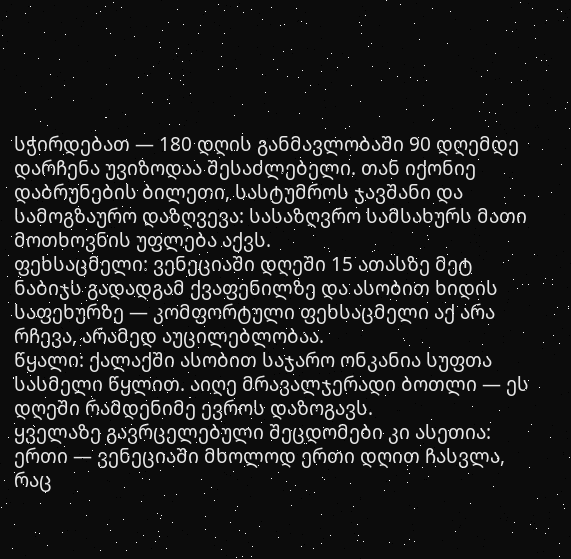სჭირდებათ — 180 დღის განმავლობაში 90 დღემდე დარჩენა უვიზოდაა შესაძლებელი. თან იქონიე დაბრუნების ბილეთი, სასტუმროს ჯავშანი და სამოგზაურო დაზღვევა: სასაზღვრო სამსახურს მათი მოთხოვნის უფლება აქვს.
ფეხსაცმელი: ვენეციაში დღეში 15 ათასზე მეტ ნაბიჯს გადადგამ ქვაფენილზე და ასობით ხიდის საფეხურზე — კომფორტული ფეხსაცმელი აქ არა რჩევა, არამედ აუცილებლობაა.
წყალი: ქალაქში ასობით საჯარო ონკანია სუფთა სასმელი წყლით. აიღე მრავალჯერადი ბოთლი — ეს დღეში რამდენიმე ევროს დაზოგავს.
ყველაზე გავრცელებული შეცდომები კი ასეთია: ერთი — ვენეციაში მხოლოდ ერთი დღით ჩასვლა, რაც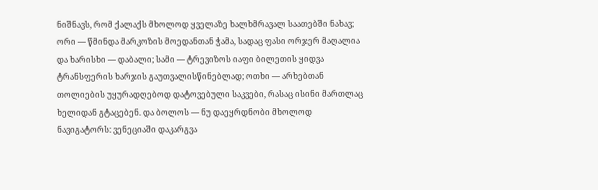ნიშნავს, რომ ქალაქს მხოლოდ ყველაზე ხალხმრავალ საათებში ნახავ; ორი — წმინდა მარკოზის მოედანთან ჭამა, სადაც ფასი ორჯერ მაღალია და ხარისხი — დაბალი; სამი — ტრევიზოს იაფი ბილეთის ყიდვა ტრანსფერის ხარჯის გაუთვალისწინებლად; ოთხი — არხებთან თოლიების უყურადღებოდ დატოვებული საკვები, რასაც ისინი მართლაც ხელიდან გტაცებენ. და ბოლოს — ნუ დაეყრდნობი მხოლოდ ნავიგატორს: ვენეციაში დაკარგვა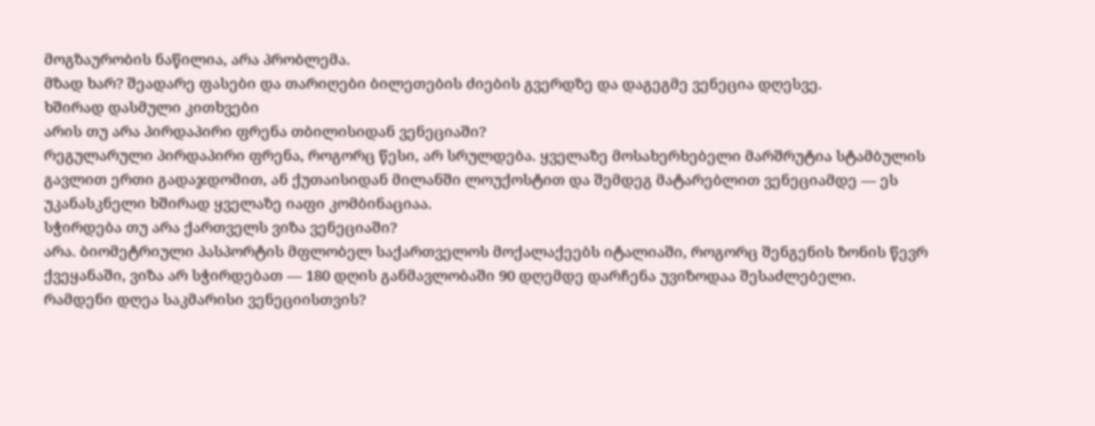მოგზაურობის ნაწილია, არა პრობლემა.
მზად ხარ? შეადარე ფასები და თარიღები ბილეთების ძიების გვერდზე და დაგეგმე ვენეცია დღესვე.
ხშირად დასმული კითხვები
არის თუ არა პირდაპირი ფრენა თბილისიდან ვენეციაში?
რეგულარული პირდაპირი ფრენა, როგორც წესი, არ სრულდება. ყველაზე მოსახერხებელი მარშრუტია სტამბულის გავლით ერთი გადაჯდომით, ან ქუთაისიდან მილანში ლოუქოსტით და შემდეგ მატარებლით ვენეციამდე — ეს უკანასკნელი ხშირად ყველაზე იაფი კომბინაციაა.
სჭირდება თუ არა ქართველს ვიზა ვენეციაში?
არა. ბიომეტრიული პასპორტის მფლობელ საქართველოს მოქალაქეებს იტალიაში, როგორც შენგენის ზონის წევრ ქვეყანაში, ვიზა არ სჭირდებათ — 180 დღის განმავლობაში 90 დღემდე დარჩენა უვიზოდაა შესაძლებელი.
რამდენი დღეა საკმარისი ვენეციისთვის?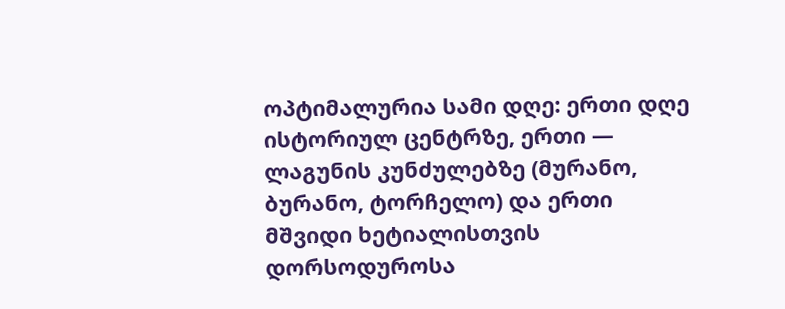ოპტიმალურია სამი დღე: ერთი დღე ისტორიულ ცენტრზე, ერთი — ლაგუნის კუნძულებზე (მურანო, ბურანო, ტორჩელო) და ერთი მშვიდი ხეტიალისთვის დორსოდუროსა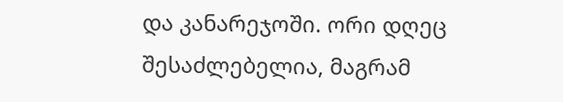და კანარეჯოში. ორი დღეც შესაძლებელია, მაგრამ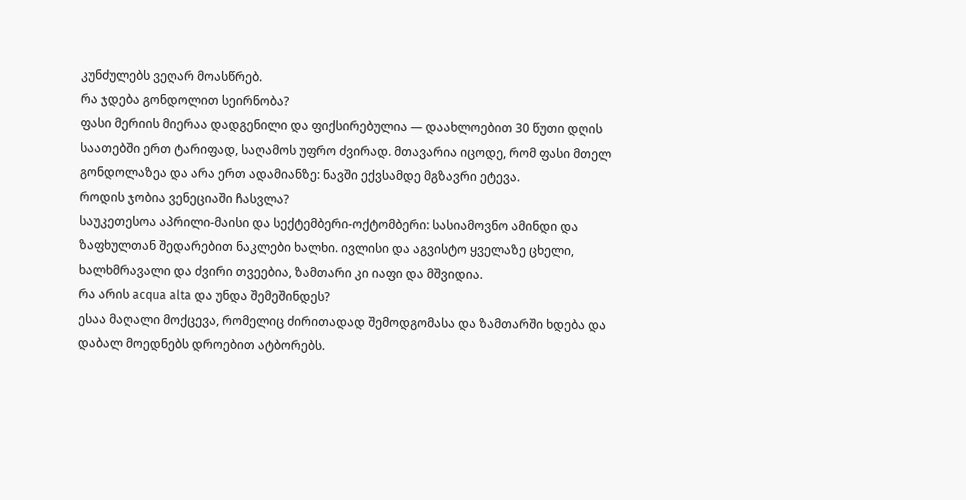კუნძულებს ვეღარ მოასწრებ.
რა ჯდება გონდოლით სეირნობა?
ფასი მერიის მიერაა დადგენილი და ფიქსირებულია — დაახლოებით 30 წუთი დღის საათებში ერთ ტარიფად, საღამოს უფრო ძვირად. მთავარია იცოდე, რომ ფასი მთელ გონდოლაზეა და არა ერთ ადამიანზე: ნავში ექვსამდე მგზავრი ეტევა.
როდის ჯობია ვენეციაში ჩასვლა?
საუკეთესოა აპრილი-მაისი და სექტემბერი-ოქტომბერი: სასიამოვნო ამინდი და ზაფხულთან შედარებით ნაკლები ხალხი. ივლისი და აგვისტო ყველაზე ცხელი, ხალხმრავალი და ძვირი თვეებია, ზამთარი კი იაფი და მშვიდია.
რა არის acqua alta და უნდა შემეშინდეს?
ესაა მაღალი მოქცევა, რომელიც ძირითადად შემოდგომასა და ზამთარში ხდება და დაბალ მოედნებს დროებით ატბორებს.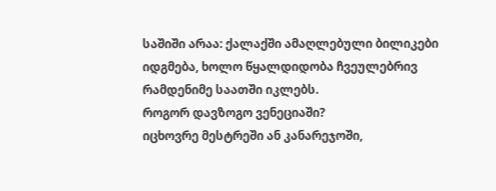საშიში არაა: ქალაქში ამაღლებული ბილიკები იდგმება, ხოლო წყალდიდობა ჩვეულებრივ რამდენიმე საათში იკლებს.
როგორ დავზოგო ვენეციაში?
იცხოვრე მესტრეში ან კანარეჯოში,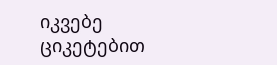იკვებე ციკეტებით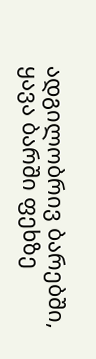ადგილობრივ ბარებში, ყავა ბარში ფეხზე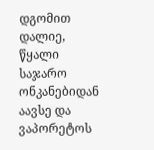დგომით დალიე, წყალი საჯარო ონკანებიდან აავსე და ვაპორეტოს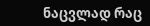ნაცვლად რაც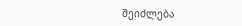შეიძლება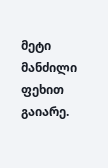მეტი მანძილი ფეხით გაიარე.